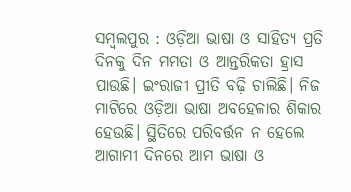ସମ୍ବଲପୁର : ଓଡ଼ିଆ ଭାଷା ଓ ସାହିତ୍ୟ ପ୍ରତି ଦିନକୁ ଦିନ ମମତା ଓ ଆନ୍ତରିକତା ହ୍ରାସ ପାଉଛି। ଇଂରାଜୀ ପ୍ରୀତି ବଢ଼ି ଚାଲିଛି। ନିଜ ମାଟିରେ ଓଡ଼ିଆ ଭାଷା ଅବହେଳାର ଶିକାର ହେଉଛି। ସ୍ଥିତିରେ ପରିବର୍ତ୍ତନ ନ ହେଲେ ଆଗାମୀ ଦିନରେ ଆମ ଭାଷା ଓ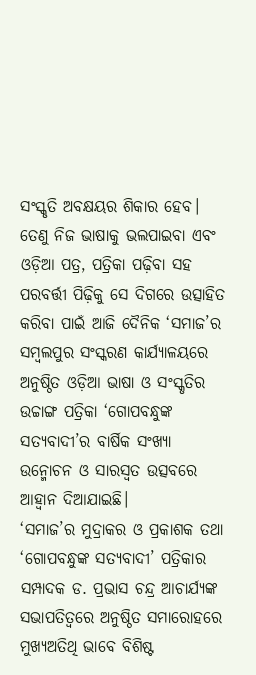ସଂସ୍କୃତି ଅବକ୍ଷୟର ଶିକାର ହେବ। ତେଣୁ ନିଜ ଭାଷାକୁ ଭଲପାଇବା ଏବଂ ଓଡ଼ିଆ ପତ୍ର, ପତ୍ରିକା ପଢ଼ିବା ସହ ପରବର୍ତ୍ତୀ ପିଢ଼ିକୁ ସେ ଦିଗରେ ଉତ୍ସାହିତ କରିବା ପାଇଁ ଆଜି ଦୈନିକ ‘ସମାଜ’ର ସମ୍ବଲପୁର ସଂସ୍କରଣ କାର୍ଯ୍ୟାଳୟରେ ଅନୁଷ୍ଠିତ ଓଡ଼ିଆ ଭାଷା ଓ ସଂସ୍କୃତିର ଉଚ୍ଚାଙ୍ଗ ପତ୍ରିକା ‘ଗୋପବନ୍ଧୁଙ୍କ ସତ୍ୟବାଦୀ’ର ବାର୍ଷିକ ସଂଖ୍ୟା ଉନ୍ମୋଚନ ଓ ସାରସ୍ବତ ଉତ୍ସବରେ ଆହ୍ବାନ ଦିଆଯାଇଛି।
‘ସମାଜ’ର ମୁଦ୍ରାକର ଓ ପ୍ରକାଶକ ତଥା ‘ଗୋପବନ୍ଧୁଙ୍କ ସତ୍ୟବାଦୀ’ ପତ୍ରିକାର ସମ୍ପାଦକ ଡ. ପ୍ରଭାସ ଚନ୍ଦ୍ର ଆଚାର୍ଯ୍ୟଙ୍କ ସଭାପତିତ୍ବରେ ଅନୁଷ୍ଠିତ ସମାରୋହରେ ମୁଖ୍ୟଅତିଥି ଭାବେ ବିଶିଷ୍ଟ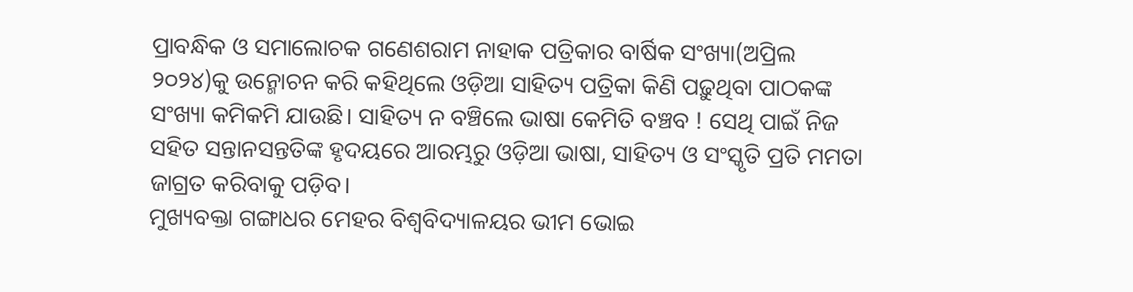ପ୍ରାବନ୍ଧିକ ଓ ସମାଲୋଚକ ଗଣେଶରାମ ନାହାକ ପତ୍ରିକାର ବାର୍ଷିକ ସଂଖ୍ୟା(ଅପ୍ରିଲ ୨୦୨୪)କୁ ଉନ୍ମୋଚନ କରି କହିଥିଲେ ଓଡ଼ିଆ ସାହିତ୍ୟ ପତ୍ରିକା କିଣି ପଢ଼ୁଥିବା ପାଠକଙ୍କ ସଂଖ୍ୟା କମିକମି ଯାଉଛି। ସାହିତ୍ୟ ନ ବଞ୍ଚିଲେ ଭାଷା କେମିତି ବଞ୍ଚବ ! ସେଥି ପାଇଁ ନିଜ ସହିତ ସନ୍ତାନସନ୍ତତିଙ୍କ ହୃଦୟରେ ଆରମ୍ଭରୁ ଓଡ଼ିଆ ଭାଷା, ସାହିତ୍ୟ ଓ ସଂସ୍କୃତି ପ୍ରତି ମମତା ଜାଗ୍ରତ କରିବାକୁ ପଡ଼ିବ।
ମୁଖ୍ୟବକ୍ତା ଗଙ୍ଗାଧର ମେହର ବିଶ୍ବବିଦ୍ୟାଳୟର ଭୀମ ଭୋଇ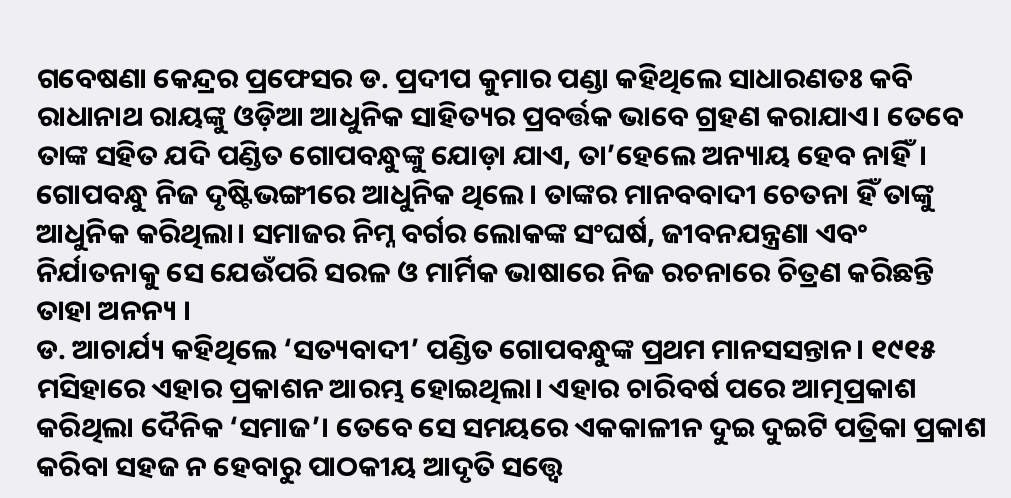ଗବେଷଣା କେନ୍ଦ୍ରର ପ୍ରଫେସର ଡ. ପ୍ରଦୀପ କୁମାର ପଣ୍ଡା କହିଥିଲେ ସାଧାରଣତଃ କବି ରାଧାନାଥ ରାୟଙ୍କୁ ଓଡ଼ିଆ ଆଧୁନିକ ସାହିତ୍ୟର ପ୍ରବର୍ତ୍ତକ ଭାବେ ଗ୍ରହଣ କରାଯାଏ। ତେବେ ତାଙ୍କ ସହିତ ଯଦି ପଣ୍ଡିତ ଗୋପବନ୍ଧୁଙ୍କୁ ଯୋଡ଼ା ଯାଏ, ତା’ହେଲେ ଅନ୍ୟାୟ ହେବ ନାହିଁ। ଗୋପବନ୍ଧୁ ନିଜ ଦୃଷ୍ଟିଭଙ୍ଗୀରେ ଆଧୁନିକ ଥିଲେ। ତାଙ୍କର ମାନବବାଦୀ ଚେତନା ହିଁ ତାଙ୍କୁ ଆଧୁନିକ କରିଥିଲା। ସମାଜର ନିମ୍ନ ବର୍ଗର ଲୋକଙ୍କ ସଂଘର୍ଷ, ଜୀବନଯନ୍ତ୍ରଣା ଏବଂ ନିର୍ଯାତନାକୁ ସେ ଯେଉଁପରି ସରଳ ଓ ମାର୍ମିକ ଭାଷାରେ ନିଜ ରଚନାରେ ଚିତ୍ରଣ କରିଛନ୍ତି ତାହା ଅନନ୍ୟ ।
ଡ. ଆଚାର୍ଯ୍ୟ କହିଥିଲେ ‘ସତ୍ୟବାଦୀ’ ପଣ୍ଡିତ ଗୋପବନ୍ଧୁଙ୍କ ପ୍ରଥମ ମାନସସନ୍ତାନ। ୧୯୧୫ ମସିହାରେ ଏହାର ପ୍ରକାଶନ ଆରମ୍ଭ ହୋଇଥିଲା। ଏହାର ଚାରିବର୍ଷ ପରେ ଆତ୍ମପ୍ରକାଶ କରିଥିଲା ଦୈନିକ ‘ସମାଜ’। ତେବେ ସେ ସମୟରେ ଏକକାଳୀନ ଦୁଇ ଦୁଇଟି ପତ୍ରିକା ପ୍ରକାଶ କରିବା ସହଜ ନ ହେବାରୁ ପାଠକୀୟ ଆଦୃତି ସତ୍ତ୍ବେ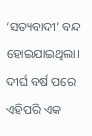‘ସତ୍ୟବାଦୀ’ ବନ୍ଦ ହୋଇଯାଇଥିଲା। ଦୀର୍ଘ ବର୍ଷ ପରେ ଏହିପରି ଏକ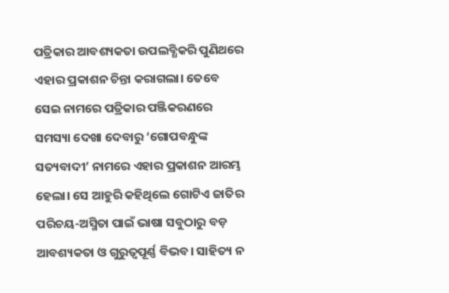ପତ୍ରିକାର ଆବଶ୍ୟକତା ଉପଲବ୍ଧିକରି ପୁଣିଥରେ ଏହାର ପ୍ରକାଶନ ଚିନ୍ତା କରାଗଲା। ତେବେ ସେଇ ନାମରେ ପତ୍ରିକାର ପଞ୍ଜିକରଣରେ ସମସ୍ୟା ଦେଖା ଦେବାରୁ ‘ଗୋପବନ୍ଧୁଙ୍କ ସତ୍ୟବାଦୀ’ ନାମରେ ଏହାର ପ୍ରକାଶନ ଆରମ୍ଭ ହେଲା। ସେ ଆହୁରି କହିଥିଲେ ଗୋଟିଏ ଜାତିର ପରିଚୟ-ଅସ୍ମିତା ପାଇଁ ଭାଷା ସବୁଠାରୁ ବଡ଼ ଆବଶ୍ୟକତା ଓ ଗୁରୁତ୍ବପୂର୍ଣ୍ଣ ବିଭବ। ସାହିତ୍ୟ ନ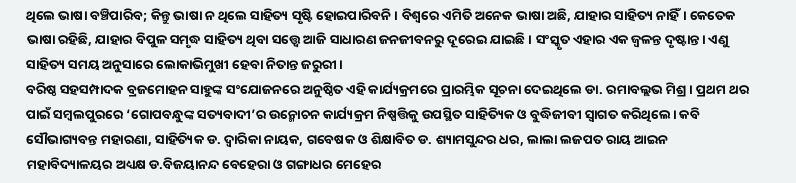ଥିଲେ ଭାଷା ବଞ୍ଚିପାରିବ; କିନ୍ତୁ ଭାଷା ନ ଥିଲେ ସାହିତ୍ୟ ସୃଷ୍ଟି ହୋଇପାରିବନି। ବିଶ୍ବରେ ଏମିତି ଅନେକ ଭାଷା ଅଛି, ଯାହାର ସାହିତ୍ୟ ନାହିଁ। କେତେକ ଭାଷା ରହିଛି, ଯାହାର ବିପୁଳ ସମୃଦ୍ଧ ସାହିତ୍ୟ ଥିବା ସତ୍ତ୍ବେ ଆଜି ସାଧାରଣ ଜନଜୀବନରୁ ଦୂରେଇ ଯାଇଛି। ସଂସ୍କୃତ ଏହାର ଏକ ଜ୍ବଳନ୍ତ ଦୃଷ୍ଟାନ୍ତ। ଏଣୁ ସାହିତ୍ୟ ସମୟ ଅନୁସାରେ ଲୋକାଭିମୁଖୀ ହେବା ନିତାନ୍ତ ଜରୁରୀ।
ବରିଷ୍ଠ ସହସମ୍ପାଦକ ବ୍ରଜମୋହନ ସାହୁଙ୍କ ସଂଯୋଜନରେ ଅନୁଷ୍ଠିତ ଏହି କାର୍ଯ୍ୟକ୍ରମରେ ପ୍ରାରମ୍ଭିକ ସୂଚନା ଦେଇଥିଲେ ଡା. ରମାବଲ୍ଲଭ ମିଶ୍ର। ପ୍ରଥମ ଥର ପାଇଁ ସମ୍ବଲପୁରରେ ‘ଗୋପବନ୍ଧୁଙ୍କ ସତ୍ୟବାଦୀ’ର ଉନ୍ମୋଚନ କାର୍ଯ୍ୟକ୍ରମ ନିଷ୍ପତ୍ତିକୁ ଉପସ୍ଥିତ ସାହିତ୍ୟିକ ଓ ବୁଦ୍ଧିଜୀବୀ ସ୍ବାଗତ କରିଥିଲେ। କବି ସୌଭାଗ୍ୟବନ୍ତ ମହାରଣା, ସାହିତ୍ୟିକ ଡ. ଦ୍ବାରିକା ନାୟକ, ଗବେଷକ ଓ ଶିକ୍ଷାବିତ ଡ. ଶ୍ୟାମସୁନ୍ଦର ଧର, ଲାଲା ଲଜପତ ରାୟ ଆଇନ ମହାବିଦ୍ୟାଳୟର ଅଧ୍ୟକ୍ଷ ଡ.ବିଜୟାନନ୍ଦ ବେହେରା ଓ ଗଙ୍ଗାଧର ମେହେର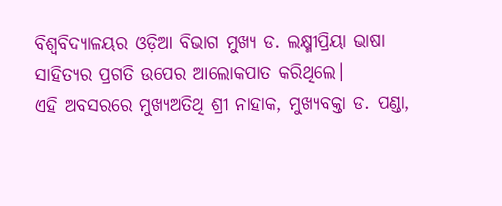ବିଶ୍ବବିଦ୍ୟାଳୟର ଓଡ଼ିଆ ବିଭାଗ ମୁଖ୍ୟ ଡ. ଲକ୍ଷ୍ମୀପ୍ରିୟା ଭାଷା ସାହିତ୍ୟର ପ୍ରଗତି ଉପେର ଆଲୋକପାତ କରିଥିଲେ।
ଏହି ଅବସରରେ ମୁଖ୍ୟଅତିଥି ଶ୍ରୀ ନାହାକ, ମୁଖ୍ୟବକ୍ତା ଡ. ପଣ୍ଡା,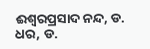ଈଶ୍ବରପ୍ରସାଦ ନନ୍ଦ, ଡ. ଧର, ଡ.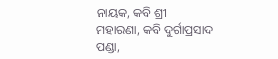ନାୟକ, କବି ଶ୍ରୀ ମହାରଣା, କବି ଦୁର୍ଗାପ୍ରସାଦ ପଣ୍ଡା,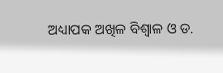ଅଧ୍ୟାପକ ଅଖିଳ ବିଶ୍ବାଳ ଓ ଡ.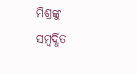ମିଶ୍ରଙ୍କୁ ସମ୍ବର୍ଦ୍ଧିତ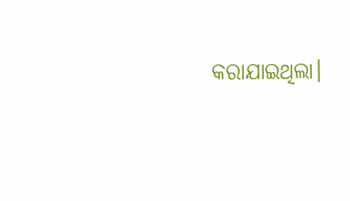କରାଯାଇଥିଲା।